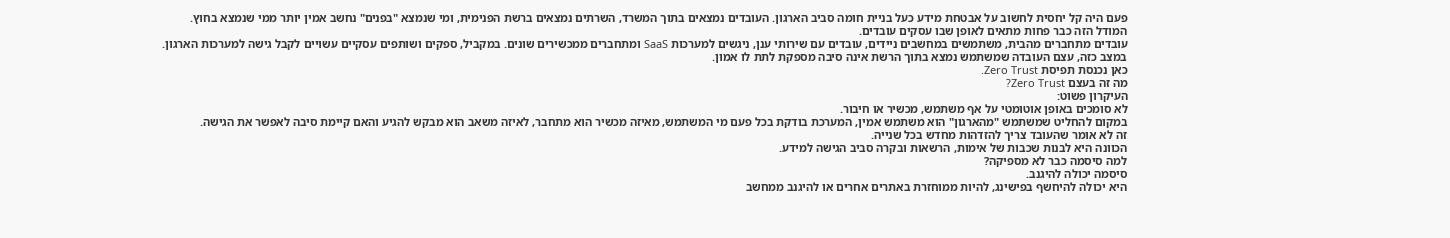פעם היה קל יחסית לחשוב על אבטחת מידע כעל בניית חומה סביב הארגון. העובדים נמצאים בתוך המשרד, השרתים נמצאים ברשת הפנימית, ומי שנמצא "בפנים" נחשב אמין יותר ממי שנמצא בחוץ.
המודל הזה כבר פחות מתאים לאופן שבו עסקים עובדים.
עובדים מתחברים מהבית, משתמשים במחשבים ניידים, עובדים עם שירותי ענן, ניגשים למערכות SaaS ומתחברים ממכשירים שונים. במקביל, ספקים ושותפים עסקיים עשויים לקבל גישה למערכות הארגון.
במצב כזה, עצם העובדה שמשתמש נמצא בתוך הרשת אינה סיבה מספקת לתת לו אמון.
כאן נכנסת תפיסת Zero Trust.
מה זה בעצם Zero Trust?
העיקרון פשוט:
לא סומכים באופן אוטומטי על אף משתמש, מכשיר או חיבור.
במקום להחליט שמשתמש "מהארגון" הוא משתמש אמין, המערכת בודקת בכל פעם מי המשתמש, מאיזה מכשיר הוא מתחבר, לאיזה משאב הוא מבקש להגיע והאם קיימת סיבה לאפשר את הגישה.
זה לא אומר שהעובד צריך להזדהות מחדש בכל שנייה.
הכוונה היא לבנות שכבות של אימות, הרשאות ובקרה סביב הגישה למידע.
למה סיסמה כבר לא מספיקה?
סיסמה יכולה להיגנב.
היא יכולה להיחשף בפישינג, להיות ממוחזרת באתרים אחרים או להיגנב ממחשב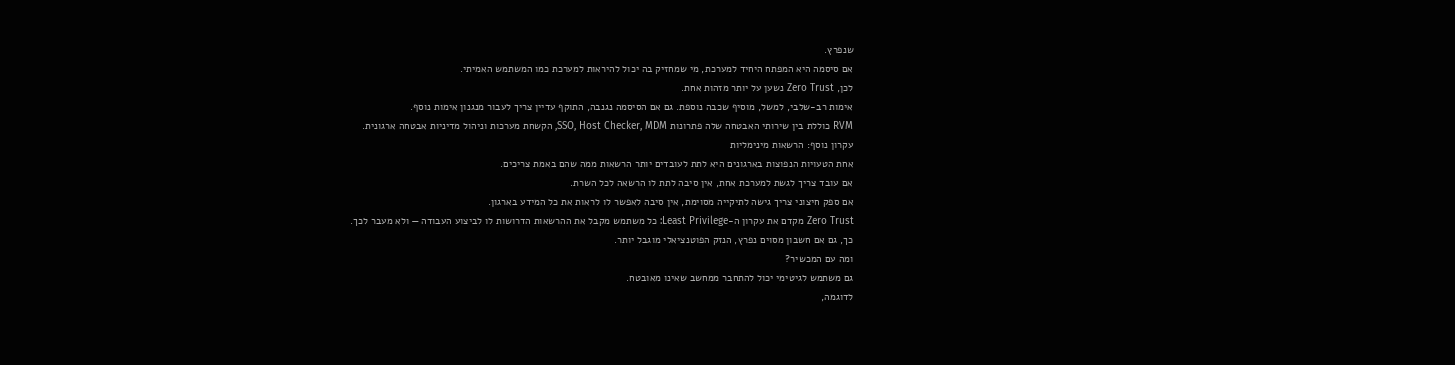שנפרץ.
אם סיסמה היא המפתח היחיד למערכת, מי שמחזיק בה יכול להיראות למערכת כמו המשתמש האמיתי.
לכן, Zero Trust נשען על יותר מזהות אחת.
אימות רב-שלבי, למשל, מוסיף שכבה נוספת. גם אם הסיסמה נגנבה, התוקף עדיין צריך לעבור מנגנון אימות נוסף.
RVM כוללת בין שירותי האבטחה שלה פתרונות SSO, Host Checker, MDM, הקשחת מערכות וניהול מדיניות אבטחה ארגונית.
עקרון נוסף: הרשאות מינימליות
אחת הטעויות הנפוצות בארגונים היא לתת לעובדים יותר הרשאות ממה שהם באמת צריכים.
אם עובד צריך לגשת למערכת אחת, אין סיבה לתת לו הרשאה לכל השרת.
אם ספק חיצוני צריך גישה לתיקייה מסוימת, אין סיבה לאפשר לו לראות את כל המידע בארגון.
Zero Trust מקדם את עקרון ה-Least Privilege: כל משתמש מקבל את ההרשאות הדרושות לו לביצוע העבודה — ולא מעבר לכך.
כך, גם אם חשבון מסוים נפרץ, הנזק הפוטנציאלי מוגבל יותר.
ומה עם המכשיר?
גם משתמש לגיטימי יכול להתחבר ממחשב שאינו מאובטח.
לדוגמה,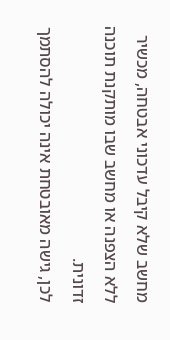מחשב שלא קיבל עדכוני אבטחה, מכשיר ללא הצפנה או מחשב שבו מותקנת תוכנה זדונית.
לכן, גישה מאובטחת אינה יכולה להסתמך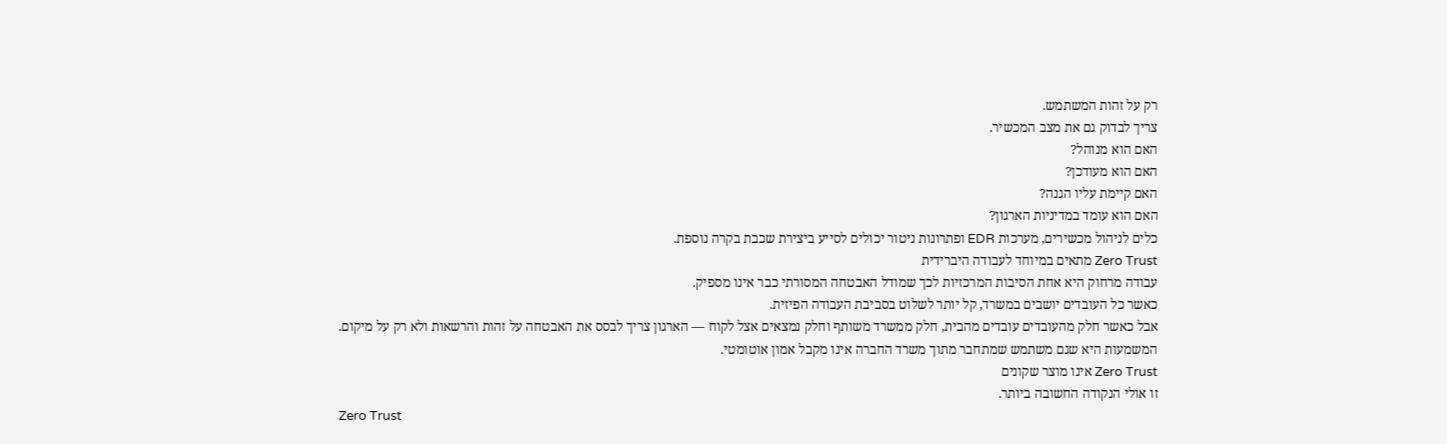רק על זהות המשתמש.
צריך לבדוק גם את מצב המכשיר.
האם הוא מנוהל?
האם הוא מעודכן?
האם קיימת עליו הגנה?
האם הוא עומד במדיניות הארגון?
כלים לניהול מכשירים, מערכות EDR ופתרונות ניטור יכולים לסייע ביצירת שכבת בקרה נוספת.
Zero Trust מתאים במיוחד לעבודה היברידית
עבודה מרחוק היא אחת הסיבות המרכזיות לכך שמודל האבטחה המסורתי כבר אינו מספיק.
כאשר כל העובדים יושבים במשרד, קל יותר לשלוט בסביבת העבודה הפיזית.
אבל כאשר חלק מהעובדים עובדים מהבית, חלק ממשרד משותף וחלק נמצאים אצל לקוח — הארגון צריך לבסס את האבטחה על זהות והרשאות ולא רק על מיקום.
המשמעות היא שגם משתמש שמתחבר מתוך משרד החברה אינו מקבל אמון אוטומטי.
Zero Trust אינו מוצר שקונים
זו אולי הנקודה החשובה ביותר.
Zero Trust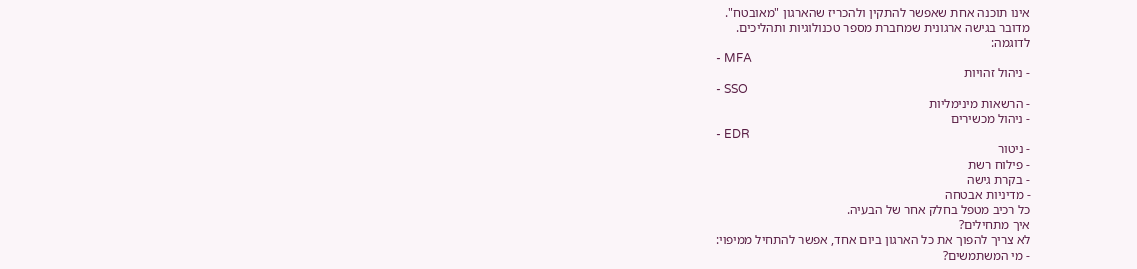אינו תוכנה אחת שאפשר להתקין ולהכריז שהארגון "מאובטח".
מדובר בגישה ארגונית שמחברת מספר טכנולוגיות ותהליכים.
לדוגמה:
- MFA
- ניהול זהויות
- SSO
- הרשאות מינימליות
- ניהול מכשירים
- EDR
- ניטור
- פילוח רשת
- בקרת גישה
- מדיניות אבטחה
כל רכיב מטפל בחלק אחר של הבעיה.
איך מתחילים?
לא צריך להפוך את כל הארגון ביום אחד, אפשר להתחיל ממיפוי:
- מי המשתמשים?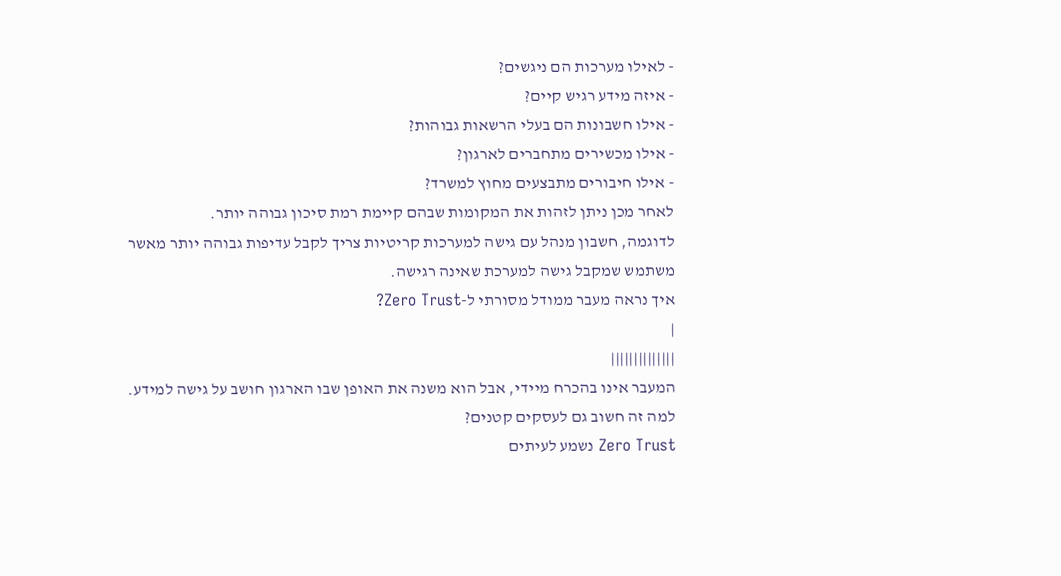- לאילו מערכות הם ניגשים?
- איזה מידע רגיש קיים?
- אילו חשבונות הם בעלי הרשאות גבוהות?
- אילו מכשירים מתחברים לארגון?
- אילו חיבורים מתבצעים מחוץ למשרד?
לאחר מכן ניתן לזהות את המקומות שבהם קיימת רמת סיכון גבוהה יותר.
לדוגמה, חשבון מנהל עם גישה למערכות קריטיות צריך לקבל עדיפות גבוהה יותר מאשר משתמש שמקבל גישה למערכת שאינה רגישה.
איך נראה מעבר ממודל מסורתי ל-Zero Trust?
|
||||||||||||||
המעבר אינו בהכרח מיידי, אבל הוא משנה את האופן שבו הארגון חושב על גישה למידע.
למה זה חשוב גם לעסקים קטנים?
Zero Trust נשמע לעיתים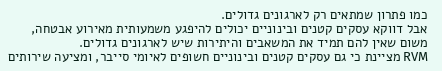כמו פתרון שמתאים רק לארגונים גדולים.
אבל דווקא עסקים קטנים ובינוניים יכולים להיפגע משמעותית מאירוע אבטחה, משום שאין להם תמיד את המשאבים והיתירות שיש לארגונים גדולים.
RVM מציינת כי גם עסקים קטנים ובינוניים חשופים לאיומי סייבר, ומציעה שירותים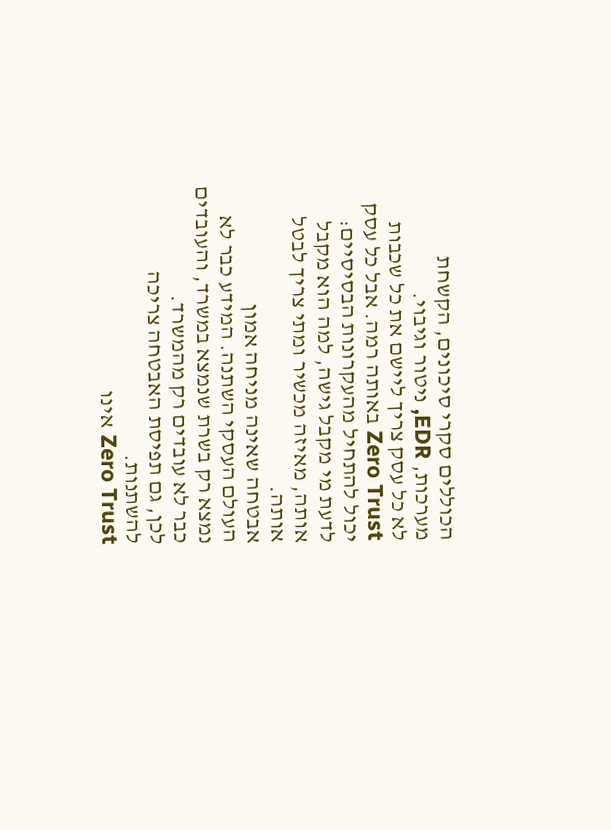הכוללים סקרי סיכונים, הקשחת מערכות, EDR, ניטור וגיבוי.
לא כל עסק צריך ליישם את כל שכבות Zero Trust באותה רמה. אבל כל עסק יכול להתחיל מהעקרונות הבסיסיים: לדעת מי מקבל גישה, למה הוא מקבל אותה, מאיזה מכשיר ומתי צריך לבטל אותה.
אבטחה שאינה מניחה אמון
העולם העסקי השתנה. המידע כבר לא נמצא רק בשרת שנמצא במשרד, והעובדים כבר לא עובדים רק מהמשרד.
לכן, גם תפיסת האבטחה צריכה להשתנות.
Zero Trust אינו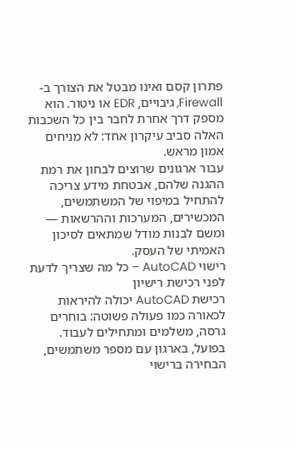פתרון קסם ואינו מבטל את הצורך ב-Firewall, גיבויים, EDR או ניטור. הוא מספק דרך אחרת לחבר בין כל השכבות האלה סביב עיקרון אחד: לא מניחים אמון מראש.
עבור ארגונים שרוצים לבחון את רמת ההגנה שלהם, אבטחת מידע צריכה להתחיל במיפוי של המשתמשים, המכשירים, המערכות וההרשאות — ומשם לבנות מודל שמתאים לסיכון האמיתי של העסק.
רישוי AutoCAD – כל מה שצריך לדעת לפני רכישת רישיון
רכישת AutoCAD יכולה להיראות לכאורה כמו פעולה פשוטה: בוחרים גרסה, משלמים ומתחילים לעבוד. בפועל, בארגון עם מספר משתמשים, הבחירה ברישוי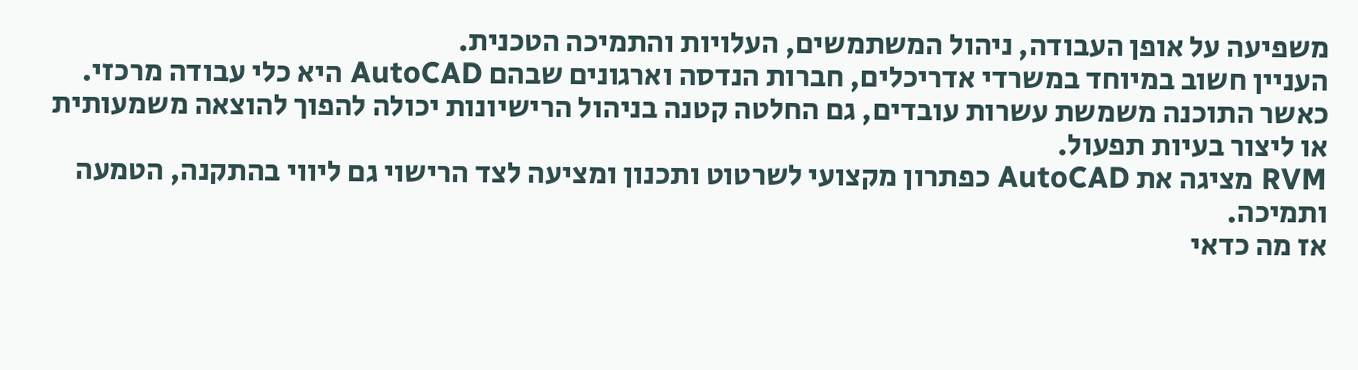משפיעה על אופן העבודה, ניהול המשתמשים, העלויות והתמיכה הטכנית.
העניין חשוב במיוחד במשרדי אדריכלים, חברות הנדסה וארגונים שבהם AutoCAD היא כלי עבודה מרכזי. כאשר התוכנה משמשת עשרות עובדים, גם החלטה קטנה בניהול הרישיונות יכולה להפוך להוצאה משמעותית או ליצור בעיות תפעול.
RVM מציגה את AutoCAD כפתרון מקצועי לשרטוט ותכנון ומציעה לצד הרישוי גם ליווי בהתקנה, הטמעה ותמיכה.
אז מה כדאי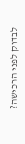לבדוק לפני הרכישה?